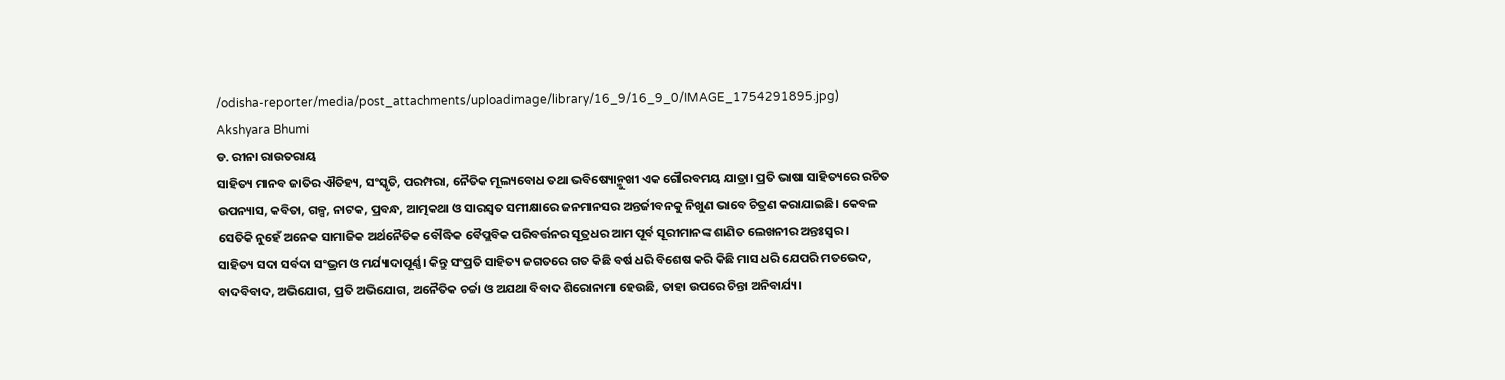/odisha-reporter/media/post_attachments/uploadimage/library/16_9/16_9_0/IMAGE_1754291895.jpg)
Akshyara Bhumi
ଡ. ରୀନା ରାଉତରାୟ
ସାହିତ୍ୟ ମାନବ ଜାତିର ଐତିହ୍ୟ, ସଂସ୍କୃତି, ପରମ୍ପରା, ନୈତିକ ମୂଲ୍ୟବୋଧ ତଥା ଭବିଷ୍ୟୋନ୍ମୁଖୀ ଏକ ଗୌରବମୟ ଯାତ୍ରା। ପ୍ରତି ଭାଷା ସାହିତ୍ୟରେ ରଚିତ ଉପନ୍ୟାସ, କବିତା, ଗଳ୍ପ, ନାଟକ, ପ୍ରବନ୍ଧ, ଆତ୍ମକଥା ଓ ସାରସ୍ୱତ ସମୀକ୍ଷାରେ ଜନମାନସର ଅନ୍ତର୍ଜୀବନକୁ ନିଖୁଣ ଭାବେ ଚିତ୍ରଣ କରାଯାଇଛି। କେବଳ ସେତିକି ନୁହେଁ ଅନେକ ସାମାଜିକ ଅର୍ଥନୈତିକ ବୌଦ୍ଧିକ ବୈପ୍ଲବିକ ପରିବର୍ତ୍ତନର ସୂତ୍ରଧର ଆମ ପୂର୍ବ ସୂରୀମାନଙ୍କ ଶାଣିତ ଲେଖନୀର ଅନ୍ତଃସ୍ୱର।
ସାହିତ୍ୟ ସଦା ସର୍ବଦା ସଂଭ୍ରମ ଓ ମର୍ଯ୍ୟାଦାପୂର୍ଣ୍ଣ। କିନ୍ତୁ ସଂପ୍ରତି ସାହିତ୍ୟ ଜଗତରେ ଗତ କିଛି ବର୍ଷ ଧରି ବିଶେଷ କରି କିଛି ମାସ ଧରି ଯେପରି ମତଭେଦ, ବାଦବିବାଦ, ଅଭିଯୋଗ, ପ୍ରତି ଅଭିଯୋଗ, ଅନୈତିକ ଚର୍ଚ୍ଚା ଓ ଅଯଥା ବିବାଦ ଶିରୋନାମା ହେଉଛି, ତାହା ଉପରେ ଚିନ୍ତା ଅନିବାର୍ଯ୍ୟ।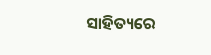ସାହିତ୍ୟରେ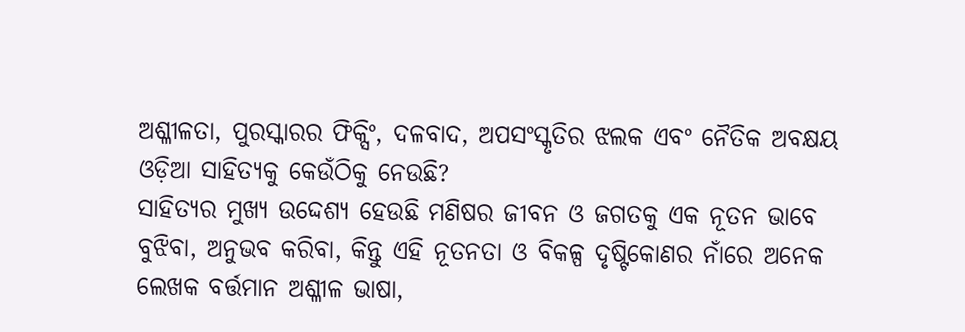ଅଶ୍ଳୀଳତା, ପୁରସ୍କାରର ଫିକ୍ସିଂ, ଦଳବାଦ, ଅପସଂସ୍କୃତିର ଝଲକ ଏବଂ ନୈତିକ ଅବକ୍ଷୟ ଓଡ଼ିଆ ସାହିତ୍ୟକୁ କେଉଁଠିକୁ ନେଉଛି?
ସାହିତ୍ୟର ମୁଖ୍ୟ ଉଦ୍ଦେଶ୍ୟ ହେଉଛି ମଣିଷର ଜୀବନ ଓ ଜଗତକୁ ଏକ ନୂତନ ଭାବେ ବୁଝିବା, ଅନୁଭବ କରିବା, କିନ୍ତୁ ଏହି ନୂତନତା ଓ ବିକଳ୍ପ ଦୃଷ୍ଟିକୋଣର ନାଁରେ ଅନେକ ଲେଖକ ବର୍ତ୍ତମାନ ଅଶ୍ଳୀଳ ଭାଷା,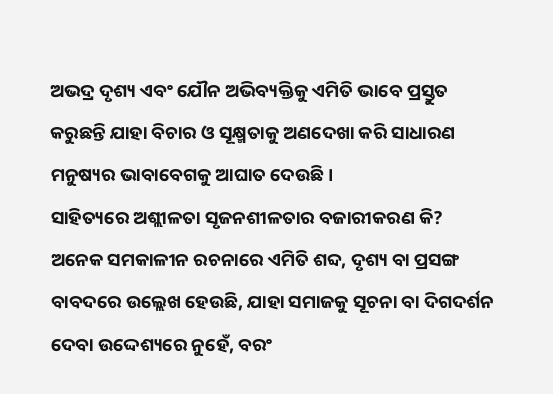ଅଭଦ୍ର ଦୃଶ୍ୟ ଏବଂ ଯୌନ ଅଭିବ୍ୟକ୍ତିକୁ ଏମିତି ଭାବେ ପ୍ରସ୍ତୁତ କରୁଛନ୍ତି ଯାହା ବିଚାର ଓ ସୂକ୍ଷ୍ମତାକୁ ଅଣଦେଖା କରି ସାଧାରଣ ମନୁଷ୍ୟର ଭାବାବେଗକୁ ଆଘାତ ଦେଉଛି।
ସାହିତ୍ୟରେ ଅଶ୍ଲୀଳତା ସୃଜନଶୀଳତାର ବଜାରୀକରଣ କି?
ଅନେକ ସମକାଳୀନ ରଚନାରେ ଏମିତି ଶବ୍ଦ, ଦୃଶ୍ୟ ବା ପ୍ରସଙ୍ଗ ବାବଦରେ ଉଲ୍ଲେଖ ହେଉଛି, ଯାହା ସମାଜକୁ ସୂଚନା ବା ଦିଗଦର୍ଶନ ଦେବା ଉଦ୍ଦେଶ୍ୟରେ ନୁହେଁ, ବରଂ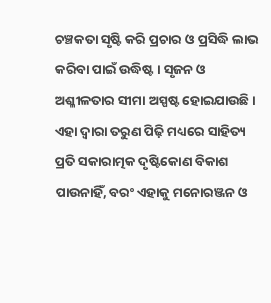ଚଞ୍ଚକତା ସୃଷ୍ଟି କରି ପ୍ରଚାର ଓ ପ୍ରସିଦ୍ଧି ଲାଭ କରିବା ପାଇଁ ଉଦ୍ଧିଷ୍ଟ। ସୃଜନ ଓ ଅଶ୍ଳୀଳତାର ସୀମା ଅସ୍ପଷ୍ଟ ହୋଇଯାଉଛି। ଏହା ଦ୍ୱାରା ତରୁଣ ପିଢ଼ି ମଧ୍ୟରେ ସାହିତ୍ୟ ପ୍ରତି ସକାରାତ୍ମକ ଦୃଷ୍ଟିକୋଣ ବିକାଶ ପାଉନାହିଁ, ବରଂ ଏହାକୁ ମନୋରଞ୍ଜନ ଓ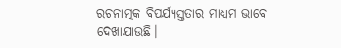ରଚନାତ୍ମକ ବିପର୍ଯ୍ୟସ୍ତତାର ମାଧ୍ୟମ ଭାବେ ଦେଖାଯାଉଛି।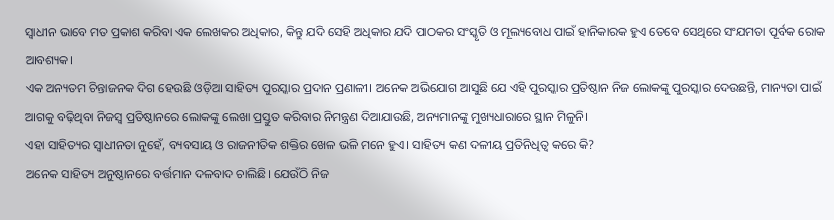ସ୍ୱାଧୀନ ଭାବେ ମତ ପ୍ରକାଶ କରିବା ଏକ ଲେଖକର ଅଧିକାର, କିନ୍ତୁ ଯଦି ସେହି ଅଧିକାର ଯଦି ପାଠକର ସଂସ୍କୃତି ଓ ମୂଲ୍ୟବୋଧ ପାଇଁ ହାନିକାରକ ହୁଏ ତେବେ ସେଥିରେ ସଂଯମତା ପୂର୍ବକ ରୋକ ଆବଶ୍ୟକ।
ଏକ ଅନ୍ୟତମ ଚିନ୍ତାଜନକ ଦିଗ ହେଉଛି ଓଡ଼ିଆ ସାହିତ୍ୟ ପୁରସ୍କାର ପ୍ରଦାନ ପ୍ରଣାଳୀ। ଅନେକ ଅଭିଯୋଗ ଆସୁଛି ଯେ ଏହି ପୁରସ୍କାର ପ୍ରତିଷ୍ଠାନ ନିଜ ଲୋକଙ୍କୁ ପୁରସ୍କାର ଦେଉଛନ୍ତି, ମାନ୍ୟତା ପାଇଁ ଆଗକୁ ବଢ଼ିଥିବା ନିଜସ୍ୱ ପ୍ରତିଷ୍ଠାନରେ ଲୋକଙ୍କୁ ଲେଖା ପ୍ରସ୍ତୁତ କରିବାର ନିମନ୍ତ୍ରଣ ଦିଆଯାଉଛି, ଅନ୍ୟମାନଙ୍କୁ ମୁଖ୍ୟଧାରାରେ ସ୍ଥାନ ମିଳୁନି।
ଏହା ସାହିତ୍ୟର ସ୍ୱାଧୀନତା ନୁହେଁ, ବ୍ୟବସାୟ ଓ ରାଜନୀତିକ ଶକ୍ତିର ଖେଳ ଭଳି ମନେ ହୁଏ। ସାହିତ୍ୟ କଣ ଦଳୀୟ ପ୍ରତିନିଧିତ୍ୱ କରେ କି?
ଅନେକ ସାହିତ୍ୟ ଅନୁଷ୍ଠାନରେ ବର୍ତ୍ତମାନ ଦଳବାଦ ଚାଲିଛି। ଯେଉଁଠି ନିଜ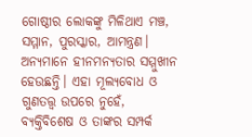ଗୋଷ୍ଠୀର ଲୋକଙ୍କୁ ମିଳିଥାଏ ମଞ୍ଚ, ସମ୍ମାନ, ପୁରସ୍କାର, ଆମନ୍ତ୍ରଣ। ଅନ୍ୟମାନେ ହୀନମନ୍ୟତାର ସମ୍ମୁଖୀନ ହେଉଛନ୍ତି। ଏହା ମୂଲ୍ୟବୋଧ ଓ ଗୁଣତତ୍ତ୍ୱ ଉପରେ ନୁହେଁ, ବ୍ୟକ୍ତିବିଶେଷ ଓ ତାଙ୍କର ସମ୍ପର୍କ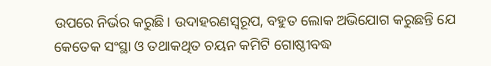ଉପରେ ନିର୍ଭର କରୁଛି। ଉଦାହରଣସ୍ୱରୂପ, ବହୁତ ଲୋକ ଅଭିଯୋଗ କରୁଛନ୍ତି ଯେ କେତେକ ସଂସ୍ଥା ଓ ତଥାକଥିତ ଚୟନ କମିଟି ଗୋଷ୍ଠୀବଦ୍ଧ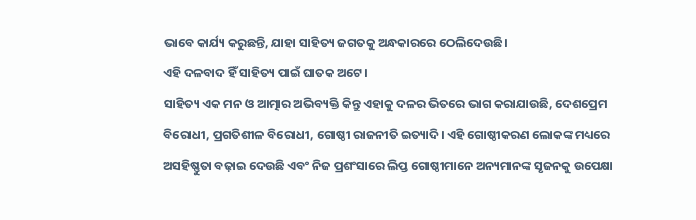ଭାବେ କାର୍ଯ୍ୟ କରୁଛନ୍ତି, ଯାହା ସାହିତ୍ୟ ଜଗତକୁ ଅନ୍ଧକାରରେ ଠେଲିଦେଉଛି।
ଏହି ଦଳବାଦ ହିଁ ସାହିତ୍ୟ ପାଇଁ ଘାତକ ଅଟେ।
ସାହିତ୍ୟ ଏକ ମନ ଓ ଆତ୍ମାର ଅଭିବ୍ୟକ୍ତି କିନ୍ତୁ ଏହାକୁ ଦଳର ଭିତରେ ଭାଗ କରାଯାଉଛି, ଦେଶପ୍ରେମ ବିରୋଧୀ, ପ୍ରଗତିଶୀଳ ବିରୋଧୀ, ଗୋଷ୍ଠୀ ରାଜନୀତି ଇତ୍ୟାଦି। ଏହି ଗୋଷ୍ଠୀକରଣ ଲୋକଙ୍କ ମଧ୍ୟରେ ଅସହିଷ୍ଣୁତା ବଢ଼ାଇ ଦେଉଛି ଏବଂ ନିଜ ପ୍ରଶଂସାରେ ଲିପ୍ତ ଗୋଷ୍ଠୀମାନେ ଅନ୍ୟମାନଙ୍କ ସୃଜନକୁ ଉପେକ୍ଷା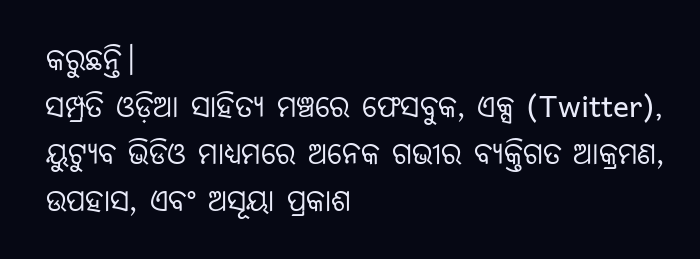କରୁଛନ୍ତି।
ସମ୍ପ୍ରତି ଓଡ଼ିଆ ସାହିତ୍ୟ ମଞ୍ଚରେ ଫେସବୁକ, ଏକ୍ସ (Twitter), ୟୁଟ୍ୟୁବ ଭିଡିଓ ମାଧ୍ୟମରେ ଅନେକ ଗଭୀର ବ୍ୟକ୍ତିଗତ ଆକ୍ରମଣ, ଉପହାସ, ଏବଂ ଅସୂୟା ପ୍ରକାଶ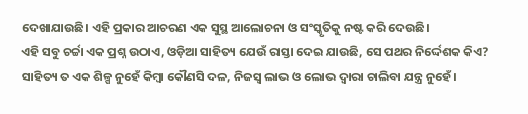ଦେଖାଯାଉଛି। ଏହି ପ୍ରକାର ଆଚରଣ ଏକ ସୁସ୍ଥ ଆଲୋଚନା ଓ ସଂସ୍କୃତିକୁ ନଷ୍ଟ କରି ଦେଉଛି।
ଏହି ସବୁ ଚର୍ଚ୍ଚା ଏକ ପ୍ରଶ୍ନ ଉଠାଏ, ଓଡ଼ିଆ ସାହିତ୍ୟ ଯେଉଁ ରାସ୍ତା ଦେଇ ଯାଉଛି, ସେ ପଥର ନିର୍ଦ୍ଦେଶକ କିଏ?
ସାହିତ୍ୟ ତ ଏକ ଶିଳ୍ପ ନୁହେଁ କିମ୍ବା କୌଣସି ଦଳ, ନିଜସ୍ୱ ଲାଭ ଓ ଲୋଭ ଦ୍ୱାରା ଚାଲିବା ଯନ୍ତ୍ର ନୁହେଁ।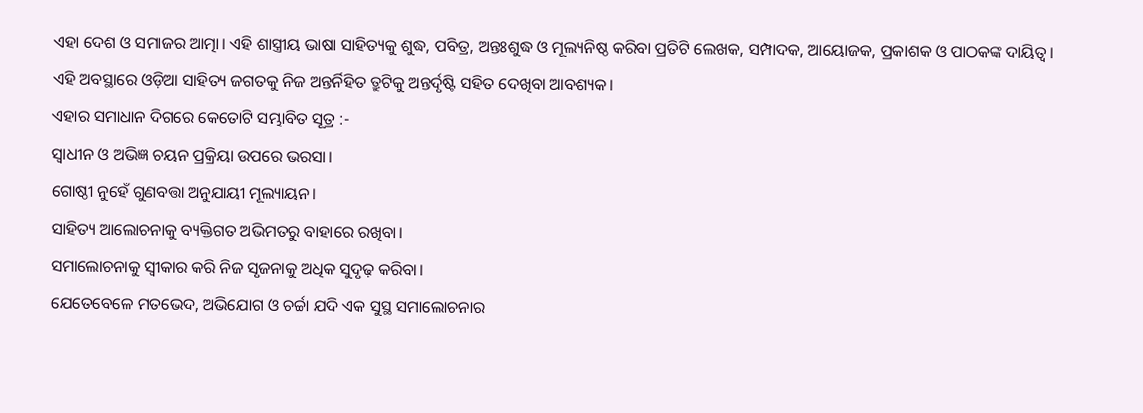ଏହା ଦେଶ ଓ ସମାଜର ଆତ୍ମା। ଏହି ଶାସ୍ତ୍ରୀୟ ଭାଷା ସାହିତ୍ୟକୁ ଶୁଦ୍ଧ, ପବିତ୍ର, ଅନ୍ତଃଶୁଦ୍ଧ ଓ ମୂଲ୍ୟନିଷ୍ଠ କରିବା ପ୍ରତିଟି ଲେଖକ, ସମ୍ପାଦକ, ଆୟୋଜକ, ପ୍ରକାଶକ ଓ ପାଠକଙ୍କ ଦାୟିତ୍ୱ।
ଏହି ଅବସ୍ଥାରେ ଓଡ଼ିଆ ସାହିତ୍ୟ ଜଗତକୁ ନିଜ ଅନ୍ତର୍ନିହିତ ତ୍ରୁଟିକୁ ଅନ୍ତର୍ଦୃଷ୍ଟି ସହିତ ଦେଖିବା ଆବଶ୍ୟକ।
ଏହାର ସମାଧାନ ଦିଗରେ କେତୋଟି ସମ୍ଭାବିତ ସୂତ୍ର :-
ସ୍ଵାଧୀନ ଓ ଅଭିଜ୍ଞ ଚୟନ ପ୍ରକ୍ରିୟା ଉପରେ ଭରସା।
ଗୋଷ୍ଠୀ ନୁହେଁ ଗୁଣବତ୍ତା ଅନୁଯାୟୀ ମୂଲ୍ୟାୟନ।
ସାହିତ୍ୟ ଆଲୋଚନାକୁ ବ୍ୟକ୍ତିଗତ ଅଭିମତରୁ ବାହାରେ ରଖିବା।
ସମାଲୋଚନାକୁ ସ୍ଵୀକାର କରି ନିଜ ସୃଜନାକୁ ଅଧିକ ସୁଦୃଢ଼ କରିବା।
ଯେତେବେଳେ ମତଭେଦ, ଅଭିଯୋଗ ଓ ଚର୍ଚ୍ଚା ଯଦି ଏକ ସୁସ୍ଥ ସମାଲୋଚନାର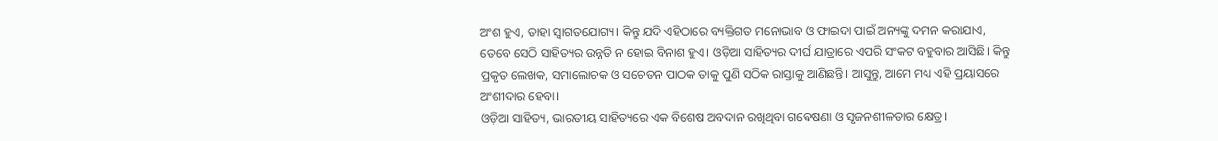ଅଂଶ ହୁଏ, ତାହା ସ୍ୱାଗତଯୋଗ୍ୟ। କିନ୍ତୁ ଯଦି ଏହିଠାରେ ବ୍ୟକ୍ତିଗତ ମନୋଭାବ ଓ ଫାଇଦା ପାଇଁ ଅନ୍ୟଙ୍କୁ ଦମନ କରାଯାଏ, ତେବେ ସେଠି ସାହିତ୍ୟର ଉନ୍ନତି ନ ହୋଇ ବିନାଶ ହୁଏ। ଓଡ଼ିଆ ସାହିତ୍ୟର ଦୀର୍ଘ ଯାତ୍ରାରେ ଏପରି ସଂକଟ ବହୁବାର ଆସିଛି। କିନ୍ତୁ ପ୍ରକୃତ ଲେଖକ, ସମାଲୋଚକ ଓ ସଚେତନ ପାଠକ ତାକୁ ପୁଣି ସଠିକ ରାସ୍ତାକୁ ଆଣିଛନ୍ତି। ଆସୁନ୍ତୁ, ଆମେ ମଧ୍ୟ ଏହି ପ୍ରୟାସରେ ଅଂଶୀଦାର ହେବା।
ଓଡ଼ିଆ ସାହିତ୍ୟ, ଭାରତୀୟ ସାହିତ୍ୟରେ ଏକ ବିଶେଷ ଅବଦାନ ରଖିଥିବା ଗଵେଷଣା ଓ ସୃଜନଶୀଳତାର କ୍ଷେତ୍ର।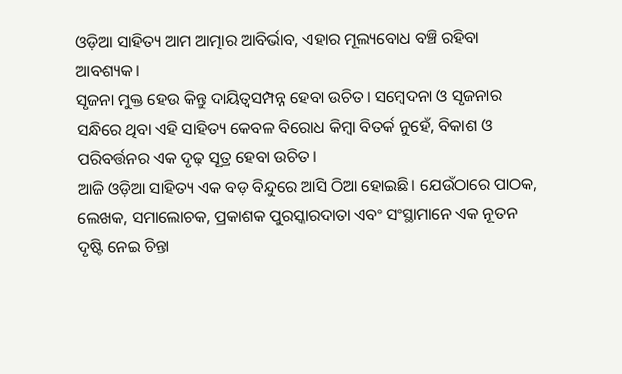ଓଡ଼ିଆ ସାହିତ୍ୟ ଆମ ଆତ୍ମାର ଆବିର୍ଭାବ, ଏହାର ମୂଲ୍ୟବୋଧ ବଞ୍ଚି ରହିବା ଆବଶ୍ୟକ।
ସୃଜନା ମୁକ୍ତ ହେଉ କିନ୍ତୁ ଦାୟିତ୍ଵସମ୍ପନ୍ନ ହେବା ଉଚିତ। ସମ୍ବେଦନା ଓ ସୃଜନାର ସନ୍ଧିରେ ଥିବା ଏହି ସାହିତ୍ୟ କେବଳ ବିରୋଧ କିମ୍ବା ବିତର୍କ ନୁହେଁ, ବିକାଶ ଓ ପରିବର୍ତ୍ତନର ଏକ ଦୃଢ଼ ସୂତ୍ର ହେବା ଉଚିତ।
ଆଜି ଓଡ଼ିଆ ସାହିତ୍ୟ ଏକ ବଡ଼ ବିନ୍ଦୁରେ ଆସି ଠିଆ ହୋଇଛି। ଯେଉଁଠାରେ ପାଠକ, ଲେଖକ, ସମାଲୋଚକ, ପ୍ରକାଶକ ପୁରସ୍କାରଦାତା ଏବଂ ସଂସ୍ଥାମାନେ ଏକ ନୂତନ ଦୃଷ୍ଟି ନେଇ ଚିନ୍ତା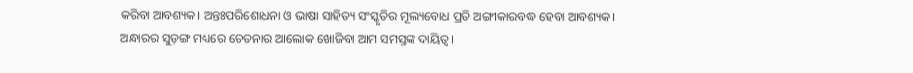କରିବା ଆବଶ୍ୟକ। ଅନ୍ତଃପରିଶୋଧନା ଓ ଭାଷା ସାହିତ୍ୟ ସଂସ୍କୃତିର ମୂଲ୍ୟବୋଧ ପ୍ରତି ଅଙ୍ଗୀକାରବଦ୍ଧ ହେବା ଆବଶ୍ୟକ।
ଅନ୍ଧାରର ସୁଡ଼ଙ୍ଗ ମଧ୍ୟରେ ଚେତନାର ଆଲୋକ ଖୋଜିବା ଆମ ସମସ୍ତଙ୍କ ଦାୟିତ୍ୱ।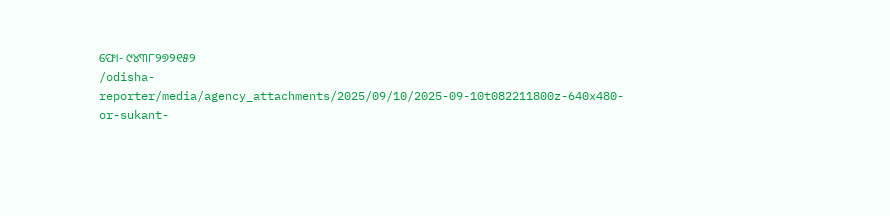ଫୋ- ୯୪୩୮୨୭୨୧୫୨
/odisha-reporter/media/agency_attachments/2025/09/10/2025-09-10t082211800z-640x480-or-sukant-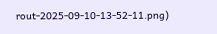rout-2025-09-10-13-52-11.png)